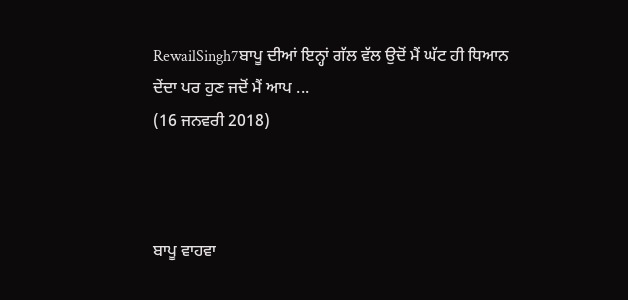RewailSingh7ਬਾਪੂ ਦੀਆਂ ਇਨ੍ਹਾਂ ਗੱਲ ਵੱਲ ਉਦੋਂ ਮੈਂ ਘੱਟ ਹੀ ਧਿਆਨ ਦੇਂਦਾ ਪਰ ਹੁਣ ਜਦੋਂ ਮੈਂ ਆਪ ...
(16 ਜਨਵਰੀ 2018)



ਬਾਪੂ ਵਾਹਵਾ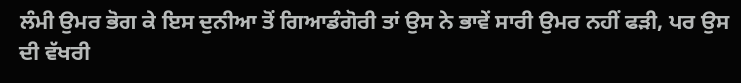ਲੰਮੀ ਉਮਰ ਭੋਗ ਕੇ ਇਸ ਦੁਨੀਆ ਤੋਂ ਗਿਆਡੰਗੋਰੀ ਤਾਂ ਉਸ ਨੇ ਭਾਵੇਂ ਸਾਰੀ ਉਮਰ ਨਹੀਂ ਫੜੀ, ਪਰ ਉਸ ਦੀ ਵੱਖਰੀ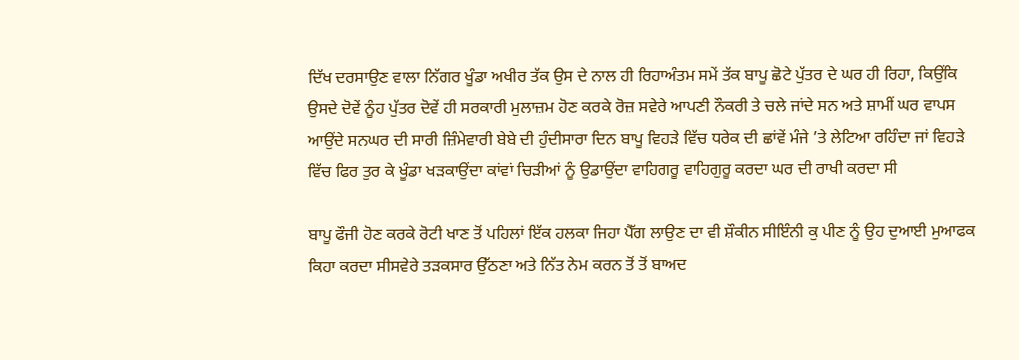ਦਿੱਖ ਦਰਸਾਉਣ ਵਾਲਾ ਨਿੱਗਰ ਖੂੰਡਾ ਅਖੀਰ ਤੱਕ ਉਸ ਦੇ ਨਾਲ ਹੀ ਰਿਹਾਅੰਤਮ ਸਮੇਂ ਤੱਕ ਬਾਪੂ ਛੋਟੇ ਪੁੱਤਰ ਦੇ ਘਰ ਹੀ ਰਿਹਾ, ਕਿਉਂਕਿ ਉਸਦੇ ਦੋਵੇਂ ਨੂੰਹ ਪੁੱਤਰ ਦੋਵੇਂ ਹੀ ਸਰਕਾਰੀ ਮੁਲਾਜ਼ਮ ਹੋਣ ਕਰਕੇ ਰੋਜ਼ ਸਵੇਰੇ ਆਪਣੀ ਨੌਕਰੀ ਤੇ ਚਲੇ ਜਾਂਦੇ ਸਨ ਅਤੇ ਸ਼ਾਮੀਂ ਘਰ ਵਾਪਸ ਆਉਂਦੇ ਸਨਘਰ ਦੀ ਸਾਰੀ ਜ਼ਿੰਮੇਵਾਰੀ ਬੇਬੇ ਦੀ ਹੁੰਦੀਸਾਰਾ ਦਿਨ ਬਾਪੂ ਵਿਹੜੇ ਵਿੱਚ ਧਰੇਕ ਦੀ ਛਾਂਵੇਂ ਮੰਜੇ ’ਤੇ ਲੇਟਿਆ ਰਹਿੰਦਾ ਜਾਂ ਵਿਹੜੇ ਵਿੱਚ ਫਿਰ ਤੁਰ ਕੇ ਖੂੰਡਾ ਖੜਕਾਉਂਦਾ ਕਾਂਵਾਂ ਚਿੜੀਆਂ ਨੂੰ ਉਡਾਉਂਦਾ ਵਾਹਿਗਰੂ ਵਾਹਿਗੁਰੂ ਕਰਦਾ ਘਰ ਦੀ ਰਾਖੀ ਕਰਦਾ ਸੀ

ਬਾਪੂ ਫੌਜੀ ਹੋਣ ਕਰਕੇ ਰੋਟੀ ਖਾਣ ਤੋਂ ਪਹਿਲਾਂ ਇੱਕ ਹਲਕਾ ਜਿਹਾ ਪੈੱਗ ਲਾਉਣ ਦਾ ਵੀ ਸ਼ੌਕੀਨ ਸੀਇੰਨੀ ਕੁ ਪੀਣ ਨੂੰ ਉਹ ਦੁਆਈ ਮੁਆਫਕ ਕਿਹਾ ਕਰਦਾ ਸੀਸਵੇਰੇ ਤੜਕਸਾਰ ਉੱਠਣਾ ਅਤੇ ਨਿੱਤ ਨੇਮ ਕਰਨ ਤੋਂ ਤੋਂ ਬਾਅਦ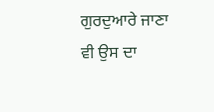ਗੁਰਦੁਆਰੇ ਜਾਣਾ ਵੀ ਉਸ ਦਾ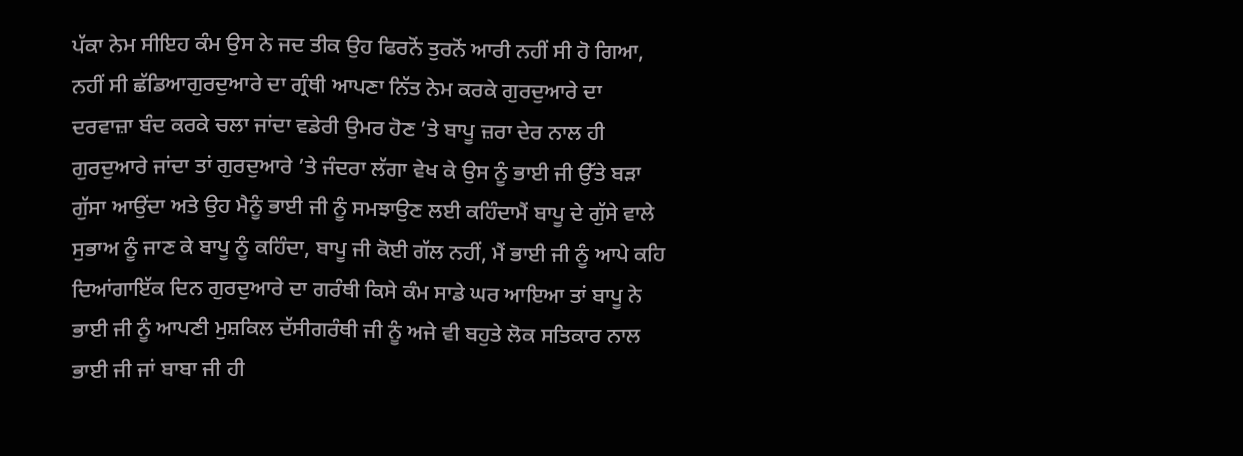ਪੱਕਾ ਨੇਮ ਸੀਇਹ ਕੰਮ ਉਸ ਨੇ ਜਦ ਤੀਕ ਉਹ ਫਿਰਨੋਂ ਤੁਰਨੋਂ ਆਰੀ ਨਹੀਂ ਸੀ ਹੋ ਗਿਆ, ਨਹੀਂ ਸੀ ਛੱਡਿਆਗੁਰਦੁਆਰੇ ਦਾ ਗ੍ਰੰਥੀ ਆਪਣਾ ਨਿੱਤ ਨੇਮ ਕਰਕੇ ਗੁਰਦੁਆਰੇ ਦਾ ਦਰਵਾਜ਼ਾ ਬੰਦ ਕਰਕੇ ਚਲਾ ਜਾਂਦਾ ਵਡੇਰੀ ਉਮਰ ਹੋਣ ’ਤੇ ਬਾਪੂ ਜ਼ਰਾ ਦੇਰ ਨਾਲ ਹੀ ਗੁਰਦੁਆਰੇ ਜਾਂਦਾ ਤਾਂ ਗੁਰਦੁਆਰੇ ’ਤੇ ਜੰਦਰਾ ਲੱਗਾ ਵੇਖ ਕੇ ਉਸ ਨੂੰ ਭਾਈ ਜੀ ਉੱਤੇ ਬੜਾ ਗੁੱਸਾ ਆਉਂਦਾ ਅਤੇ ਉਹ ਮੈਨੂੰ ਭਾਈ ਜੀ ਨੂੰ ਸਮਝਾਉਣ ਲਈ ਕਹਿੰਦਾਮੈਂ ਬਾਪੂ ਦੇ ਗੁੱਸੇ ਵਾਲੇ ਸੁਭਾਅ ਨੂੰ ਜਾਣ ਕੇ ਬਾਪੂ ਨੂੰ ਕਹਿੰਦਾ, ਬਾਪੂ ਜੀ ਕੋਈ ਗੱਲ ਨਹੀਂ, ਮੈਂ ਭਾਈ ਜੀ ਨੂੰ ਆਪੇ ਕਹਿ ਦਿਆਂਗਾਇੱਕ ਦਿਨ ਗੁਰਦੁਆਰੇ ਦਾ ਗਰੰਥੀ ਕਿਸੇ ਕੰਮ ਸਾਡੇ ਘਰ ਆਇਆ ਤਾਂ ਬਾਪੂ ਨੇ ਭਾਈ ਜੀ ਨੂੰ ਆਪਣੀ ਮੁਸ਼ਕਿਲ ਦੱਸੀਗਰੰਥੀ ਜੀ ਨੂੰ ਅਜੇ ਵੀ ਬਹੁਤੇ ਲੋਕ ਸਤਿਕਾਰ ਨਾਲ ਭਾਈ ਜੀ ਜਾਂ ਬਾਬਾ ਜੀ ਹੀ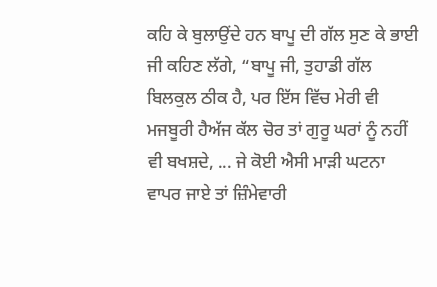ਕਹਿ ਕੇ ਬੁਲਾਉਂਦੇ ਹਨ ਬਾਪੂ ਦੀ ਗੱਲ ਸੁਣ ਕੇ ਭਾਈ ਜੀ ਕਹਿਣ ਲੱਗੇ, “ਬਾਪੂ ਜੀ, ਤੁਹਾਡੀ ਗੱਲ ਬਿਲਕੁਲ ਠੀਕ ਹੈ, ਪਰ ਇੱਸ ਵਿੱਚ ਮੇਰੀ ਵੀ ਮਜਬੂਰੀ ਹੈਅੱਜ ਕੱਲ ਚੋਰ ਤਾਂ ਗੁਰੂ ਘਰਾਂ ਨੂੰ ਨਹੀਂ ਵੀ ਬਖਸ਼ਦੇ, ... ਜੇ ਕੋਈ ਐਸੀ ਮਾੜੀ ਘਟਨਾ ਵਾਪਰ ਜਾਏ ਤਾਂ ਜ਼ਿੰਮੇਵਾਰੀ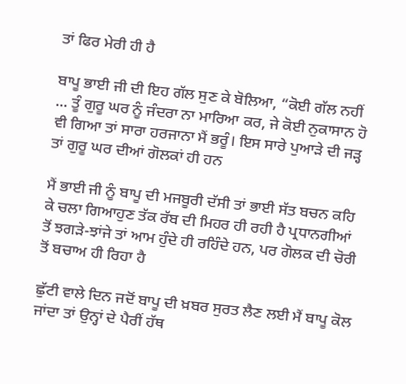ਤਾਂ ਫਿਰ ਮੇਰੀ ਹੀ ਹੈ

ਬਾਪੂ ਭਾਈ ਜੀ ਦੀ ਇਹ ਗੱਲ ਸੁਣ ਕੇ ਬੋਲਿਆ, “ਕੋਈ ਗੱਲ ਨਹੀਂ ... ਤੂੰ ਗੁਰੂ ਘਰ ਨੂੰ ਜੰਦਰਾ ਨਾ ਮਾਰਿਆ ਕਰ, ਜੇ ਕੋਈ ਨੁਕਾਸਾਨ ਹੋ ਵੀ ਗਿਆ ਤਾਂ ਸਾਰਾ ਹਰਜਾਨਾ ਮੈਂ ਭਰੂੰ। ਇਸ ਸਾਰੇ ਪੁਆੜੇ ਦੀ ਜੜ੍ਹ ਤਾਂ ਗੁਰੂ ਘਰ ਦੀਆਂ ਗੋਲਕਾਂ ਹੀ ਹਨ

ਮੈਂ ਭਾਈ ਜੀ ਨੂੰ ਬਾਪੂ ਦੀ ਮਜਬੂਰੀ ਦੱਸੀ ਤਾਂ ਭਾਈ ਸੱਤ ਬਚਨ ਕਹਿ ਕੇ ਚਲਾ ਗਿਆਹੁਣ ਤੱਕ ਰੱਬ ਦੀ ਮਿਹਰ ਹੀ ਰਹੀ ਹੈ ਪ੍ਰਧਾਨਗੀਆਂ ਤੋਂ ਝਗੜੇ-ਝਾਂਜੇ ਤਾਂ ਆਮ ਹੁੰਦੇ ਹੀ ਰਹਿੰਦੇ ਹਨ, ਪਰ ਗੋਲਕ ਦੀ ਚੋਰੀ ਤੋਂ ਬਚਾਅ ਹੀ ਰਿਹਾ ਹੈ

ਛੁੱਟੀ ਵਾਲੇ ਦਿਨ ਜਦੋਂ ਬਾਪੂ ਦੀ ਖ਼ਬਰ ਸੁਰਤ ਲੈਣ ਲਈ ਮੈਂ ਬਾਪੂ ਕੋਲ ਜਾਂਦਾ ਤਾਂ ਉਨ੍ਹਾਂ ਦੇ ਪੈਰੀਂ ਹੱਥ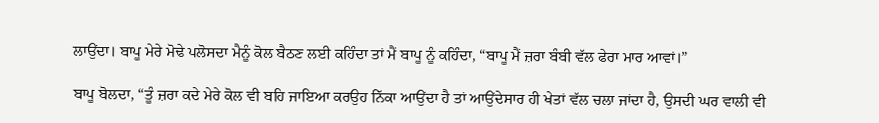ਲਾਉਂਦਾ। ਬਾਪੂ ਮੇਰੇ ਮੋਢੇ ਪਲੋਸਦਾ ਮੈਨੂੰ ਕੋਲ ਬੈਠਣ ਲਈ ਕਹਿੰਦਾ ਤਾਂ ਮੈਂ ਬਾਪੂ ਨੂੰ ਕਹਿੰਦਾ, “ਬਾਪੂ ਮੈਂ ਜ਼ਰਾ ਬੰਬੀ ਵੱਲ ਫੇਰਾ ਮਾਰ ਆਵਾਂ।”

ਬਾਪੂ ਬੋਲਦਾ, “ਤੂੰ ਜ਼ਰਾ ਕਦੇ ਮੇਰੇ ਕੋਲ ਵੀ ਬਹਿ ਜਾਇਆ ਕਰਉਹ ਨਿੱਕਾ ਆਉਂਦਾ ਹੈ ਤਾਂ ਆਉਂਦੇਸਾਰ ਹੀ ਖੇਤਾਂ ਵੱਲ ਚਲਾ ਜਾਂਦਾ ਹੈ, ਉਸਦੀ ਘਰ ਵਾਲੀ ਵੀ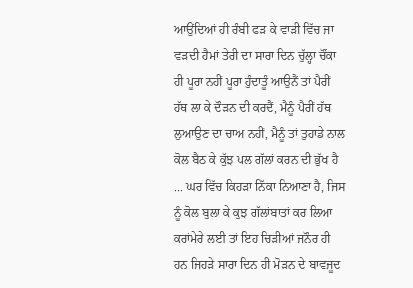ਆਉਂਦਿਆਂ ਹੀ ਰੰਬੀ ਫੜ ਕੇ ਵਾੜੀ ਵਿੱਚ ਜਾ ਵੜਦੀ ਹੈਮਾਂ ਤੇਰੀ ਦਾ ਸਾਰਾ ਦਿਨ ਚੁੱਲ੍ਹਾ ਚੌਂਕਾ ਹੀ ਪੂਰਾ ਨਹੀਂ ਪੂਰਾ ਹੁੰਦਾਤੂੰ ਆਉਨੈਂ ਤਾਂ ਪੈਰੀਂ ਹੱਥ ਲਾ ਕੇ ਦੌੜਨ ਦੀ ਕਰਦੈਂ, ਮੈਨੂੰ ਪੈਰੀਂ ਹੱਥ ਲੁਆਉਣ ਦਾ ਚਾਅ ਨਹੀਂ, ਮੈਨੂੰ ਤਾਂ ਤੁਹਾਡੇ ਨਾਲ ਕੋਲ ਬੈਠ ਕੇ ਕੁੱਝ ਪਲ ਗੱਲਾਂ ਕਰਨ ਦੀ ਭੁੱਖ ਹੈ ... ਘਰ ਵਿੱਚ ਕਿਹੜਾ ਨਿੱਕਾ ਨਿਆਣਾ ਹੈ, ਜਿਸ ਨੂੰ ਕੋਲ ਬੁਲਾ ਕੇ ਕੁਝ ਗੱਲਾਂਬਾਤਾਂ ਕਰ ਲਿਆ ਕਰਾਂਮੇਰੇ ਲਈ ਤਾਂ ਇਹ ਚਿੜੀਆਂ ਜਨੌਰ ਹੀ ਹਨ ਜਿਹੜੇ ਸਾਰਾ ਦਿਨ ਹੀ ਮੋੜਨ ਦੇ ਬਾਵਜੂਦ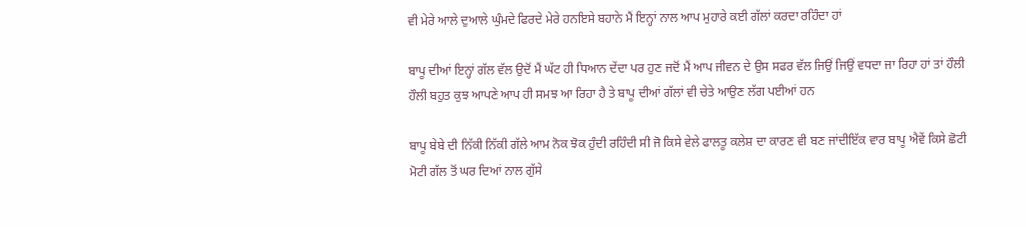ਵੀ ਮੇਰੇ ਆਲੇ ਦੁਆਲੇ ਘੁੰਮਦੇ ਫਿਰਦੇ ਮੇਰੇ ਹਨਇਸੇ ਬਹਾਨੇ ਮੈਂ ਇਨ੍ਹਾਂ ਨਾਲ ਆਪ ਮੁਹਾਰੇ ਕਈ ਗੱਲਾਂ ਕਰਦਾ ਰਹਿੰਦਾ ਹਾਂ

ਬਾਪੂ ਦੀਆਂ ਇਨ੍ਹਾਂ ਗੱਲ ਵੱਲ ਉਦੋਂ ਮੈਂ ਘੱਟ ਹੀ ਧਿਆਨ ਦੇਂਦਾ ਪਰ ਹੁਣ ਜਦੋਂ ਮੈਂ ਆਪ ਜੀਵਨ ਦੇ ਉਸ ਸਫਰ ਵੱਲ ਜਿਉਂ ਜਿਉਂ ਵਧਦਾ ਜਾ ਰਿਹਾ ਹਾਂ ਤਾਂ ਹੌਲੀ ਹੌਲੀ ਬਹੁਤ ਕੁਝ ਆਪਣੇ ਆਪ ਹੀ ਸਮਝ ਆ ਰਿਹਾ ਹੈ ਤੇ ਬਾਪੂ ਦੀਆਂ ਗੱਲਾਂ ਵੀ ਚੇਤੇ ਆਉਣ ਲੱਗ ਪਈਆਂ ਹਨ

ਬਾਪੂ ਬੇਬੇ ਦੀ ਨਿੱਕੀ ਨਿੱਕੀ ਗੱਲੇ ਆਮ ਨੋਕ ਝੋਕ ਹੁੰਦੀ ਰਹਿੰਦੀ ਸੀ ਜੋ ਕਿਸੇ ਵੇਲੇ ਫਾਲਤੂ ਕਲੇਸ਼ ਦਾ ਕਾਰਣ ਵੀ ਬਣ ਜਾਂਦੀਇੱਕ ਵਾਰ ਬਾਪੂ ਐਵੇਂ ਕਿਸੇ ਛੋਟੀ ਮੋਟੀ ਗੱਲ ਤੋਂ ਘਰ ਦਿਆਂ ਨਾਲ ਗੁੱਸੇ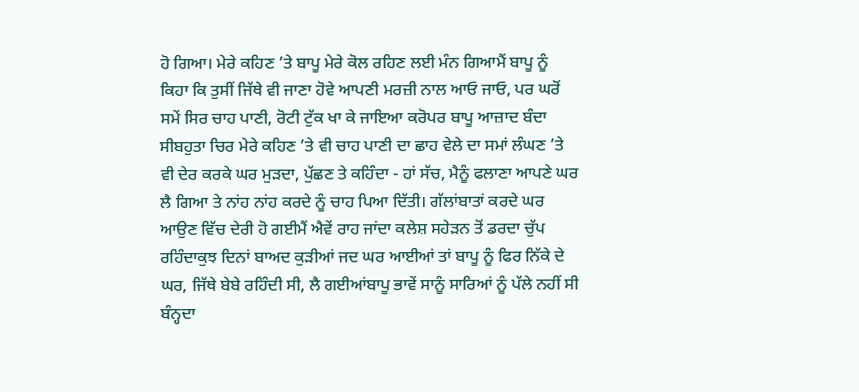ਹੋ ਗਿਆ। ਮੇਰੇ ਕਹਿਣ ’ਤੇ ਬਾਪੂ ਮੇਰੇ ਕੋਲ ਰਹਿਣ ਲਈ ਮੰਨ ਗਿਆਮੈਂ ਬਾਪੂ ਨੂੰ ਕਿਹਾ ਕਿ ਤੁਸੀਂ ਜਿੱਥੇ ਵੀ ਜਾਣਾ ਹੋਵੇ ਆਪਣੀ ਮਰਜ਼ੀ ਨਾਲ ਆਓ ਜਾਓ, ਪਰ ਘਰੋਂ ਸਮੇਂ ਸਿਰ ਚਾਹ ਪਾਣੀ, ਰੋਟੀ ਟੁੱਕ ਖਾ ਕੇ ਜਾਇਆ ਕਰੋਪਰ ਬਾਪੂ ਆਜ਼ਾਦ ਬੰਦਾ ਸੀਬਹੁਤਾ ਚਿਰ ਮੇਰੇ ਕਹਿਣ ’ਤੇ ਵੀ ਚਾਹ ਪਾਣੀ ਦਾ ਛਾਹ ਵੇਲੇ ਦਾ ਸਮਾਂ ਲੰਘਣ ’ਤੇ ਵੀ ਦੇਰ ਕਰਕੇ ਘਰ ਮੁੜਦਾ, ਪੁੱਛਣ ਤੇ ਕਹਿੰਦਾ - ਹਾਂ ਸੱਚ, ਮੈਨੂੰ ਫਲਾਣਾ ਆਪਣੇ ਘਰ ਲੈ ਗਿਆ ਤੇ ਨਾਂਹ ਨਾਂਹ ਕਰਦੇ ਨੂੰ ਚਾਹ ਪਿਆ ਦਿੱਤੀ। ਗੱਲਾਂਬਾਤਾਂ ਕਰਦੇ ਘਰ ਆਉਣ ਵਿੱਚ ਦੇਰੀ ਹੋ ਗਈਮੈਂ ਐਵੇਂ ਰਾਹ ਜਾਂਦਾ ਕਲੇਸ਼ ਸਹੇੜਨ ਤੋਂ ਡਰਦਾ ਚੁੱਪ ਰਹਿੰਦਾਕੁਝ ਦਿਨਾਂ ਬਾਅਦ ਕੁੜੀਆਂ ਜਦ ਘਰ ਆਈਆਂ ਤਾਂ ਬਾਪੂ ਨੂੰ ਫਿਰ ਨਿੱਕੇ ਦੇ ਘਰ, ਜਿੱਥੇ ਬੇਬੇ ਰਹਿੰਦੀ ਸੀ, ਲੈ ਗਈਆਂਬਾਪੂ ਭਾਵੇਂ ਸਾਨੂੰ ਸਾਰਿਆਂ ਨੂੰ ਪੱਲੇ ਨਹੀਂ ਸੀ ਬੰਨ੍ਹਦਾ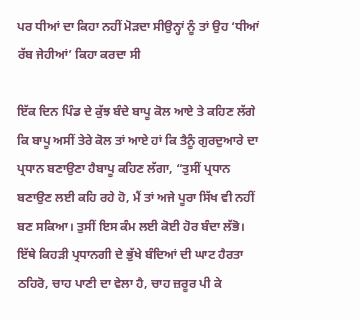ਪਰ ਧੀਆਂ ਦਾ ਕਿਹਾ ਨਹੀਂ ਮੋੜਦਾ ਸੀਉਨ੍ਹਾਂ ਨੂੰ ਤਾਂ ਉਹ ‘ਧੀਆਂ ਰੱਬ ਜੇਹੀਆਂ’ ਕਿਹਾ ਕਰਦਾ ਸੀ

ਇੱਕ ਦਿਨ ਪਿੰਡ ਦੇ ਕੁੱਝ ਬੰਦੇ ਬਾਪੂ ਕੋਲ ਆਏ ਤੇ ਕਹਿਣ ਲੱਗੇ ਕਿ ਬਾਪੂ ਅਸੀਂ ਤੇਰੇ ਕੋਲ ਤਾਂ ਆਏ ਹਾਂ ਕਿ ਤੈਨੂੰ ਗੁਰਦੁਆਰੇ ਦਾ ਪ੍ਰਧਾਨ ਬਣਾਉਣਾ ਹੈਬਾਪੂ ਕਹਿਣ ਲੱਗਾ, “ਤੁਸੀਂ ਪ੍ਰਧਾਨ ਬਣਾਉਣ ਲਈ ਕਹਿ ਰਹੇ ਹੋ, ਮੈਂ ਤਾਂ ਅਜੇ ਪੂਰਾ ਸਿੱਖ ਵੀ ਨਹੀਂ ਬਣ ਸਕਿਆ। ਤੁਸੀਂ ਇਸ ਕੰਮ ਲਈ ਕੋਈ ਹੋਰ ਬੰਦਾ ਲੱਭੋ। ਇੱਥੇ ਕਿਹੜੀ ਪ੍ਰਧਾਨਗੀ ਦੇ ਭੁੱਖੇ ਬੰਦਿਆਂ ਦੀ ਘਾਟ ਹੈਰਤਾ ਠਹਿਰੋ, ਚਾਹ ਪਾਣੀ ਦਾ ਵੇਲਾ ਹੈ, ਚਾਹ ਜ਼ਰੂਰ ਪੀ ਕੇ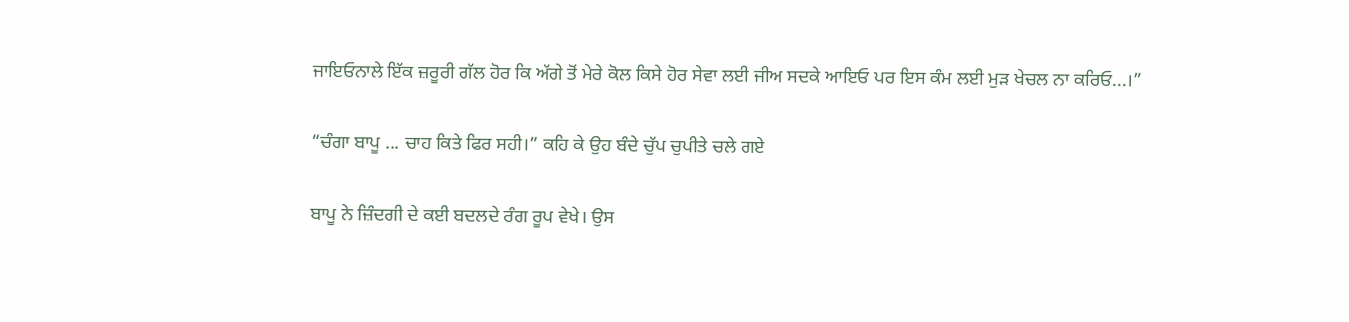ਜਾਇਓਨਾਲੇ ਇੱਕ ਜ਼ਰੂਰੀ ਗੱਲ ਹੋਰ ਕਿ ਅੱਗੇ ਤੋਂ ਮੇਰੇ ਕੋਲ ਕਿਸੇ ਹੋਰ ਸੇਵਾ ਲਈ ਜੀਅ ਸਦਕੇ ਆਇਓ ਪਰ ਇਸ ਕੰਮ ਲਈ ਮੁੜ ਖੇਚਲ ਨਾ ਕਰਿਓ...।”

“ਚੰਗਾ ਬਾਪੂ ... ਚਾਹ ਕਿਤੇ ਫਿਰ ਸਹੀ।” ਕਹਿ ਕੇ ਉਹ ਬੰਦੇ ਚੁੱਪ ਚੁਪੀਤੇ ਚਲੇ ਗਏ

ਬਾਪੂ ਨੇ ਜ਼ਿੰਦਗੀ ਦੇ ਕਈ ਬਦਲਦੇ ਰੰਗ ਰੂਪ ਵੇਖੇ। ਉਸ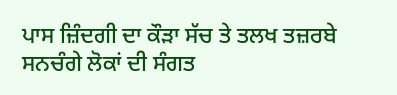ਪਾਸ ਜ਼ਿੰਦਗੀ ਦਾ ਕੌੜਾ ਸੱਚ ਤੇ ਤਲਖ ਤਜ਼ਰਬੇ ਸਨਚੰਗੇ ਲੋਕਾਂ ਦੀ ਸੰਗਤ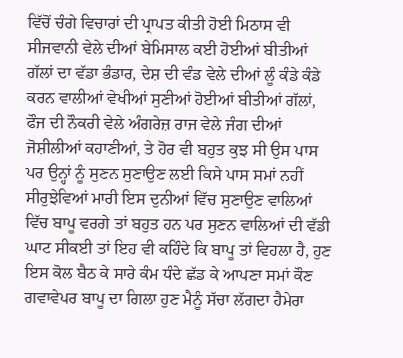ਵਿੱਚੋਂ ਚੰਗੇ ਵਿਚਾਰਾਂ ਦੀ ਪ੍ਰਾਪਤ ਕੀਤੀ ਹੋਈ ਮਿਠਾਸ ਵੀ ਸੀਜਵਾਨੀ ਵੇਲੇ ਦੀਆਂ ਬੇਮਿਸਾਲ ਕਈ ਹੋਈਆਂ ਬੀਤੀਆਂ ਗੱਲਾਂ ਦਾ ਵੱਡਾ ਭੰਡਾਰ, ਦੇਸ਼ ਦੀ ਵੰਡ ਵੇਲੇ ਦੀਆਂ ਲੂੰ ਕੰਡੇ ਕੰਡੇ ਕਰਨ ਵਾਲੀਆਂ ਵੇਖੀਆਂ ਸੁਣੀਆਂ ਹੋਈਆਂ ਬੀਤੀਆਂ ਗੱਲਾਂ, ਫੌਜ ਦੀ ਨੌਕਰੀ ਵੇਲੇ ਅੰਗਰੇਜ਼ ਰਾਜ ਵੇਲੇ ਜੰਗ ਦੀਆਂ ਜੋਸ਼ੀਲੀਆਂ ਕਹਾਣੀਆਂ, ਤੇ ਹੋਰ ਵੀ ਬਹੁਤ ਕੁਝ ਸੀ ਉਸ ਪਾਸ ਪਰ ਉਨ੍ਹਾਂ ਨੂੰ ਸੁਣਨ ਸੁਣਾਉਣ ਲਈ ਕਿਸੇ ਪਾਸ ਸਮਾਂ ਨਹੀਂ ਸੀਰੁਝੇਵਿਆਂ ਮਾਰੀ ਇਸ ਦੁਨੀਆਂ ਵਿੱਚ ਸੁਣਾਉਣ ਵਾਲਿਆਂ ਵਿੱਚ ਬਾਪੂ ਵਰਗੇ ਤਾਂ ਬਹੁਤ ਹਨ ਪਰ ਸੁਣਨ ਵਾਲਿਆਂ ਦੀ ਵੱਡੀ ਘਾਟ ਸੀਕਈ ਤਾਂ ਇਹ ਵੀ ਕਹਿੰਦੇ ਕਿ ਬਾਪੂ ਤਾਂ ਵਿਹਲਾ ਹੈ, ਹੁਣ ਇਸ ਕੋਲ ਬੈਠ ਕੇ ਸਾਰੇ ਕੰਮ ਧੰਦੇ ਛੱਡ ਕੇ ਆਪਣਾ ਸਮਾਂ ਕੌਣ ਗਵਾਵੇਪਰ ਬਾਪੂ ਦਾ ਗਿਲਾ ਹੁਣ ਮੈਨੂੰ ਸੱਚਾ ਲੱਗਦਾ ਹੈਮੇਰਾ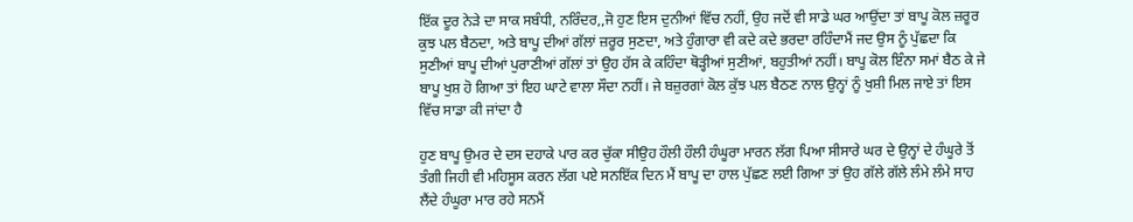ਇੱਕ ਦੂਰ ਨੇੜੇ ਦਾ ਸਾਕ ਸਬੰਧੀ, ਨਰਿੰਦਰ,,ਜੋ ਹੁਣ ਇਸ ਦੁਨੀਆਂ ਵਿੱਚ ਨਹੀਂ, ਉਹ ਜਦੋਂ ਵੀ ਸਾਡੇ ਘਰ ਆਉਂਦਾ ਤਾਂ ਬਾਪੂ ਕੋਲ ਜ਼ਰੂਰ ਕੁਝ ਪਲ ਬੈਠਦਾ, ਅਤੇ ਬਾਪੂ ਦੀਆਂ ਗੱਲਾਂ ਜ਼ਰੂਰ ਸੁਣਦਾ, ਅਤੇ ਹੁੰਗਾਰਾ ਵੀ ਕਦੇ ਕਦੇ ਭਰਦਾ ਰਹਿੰਦਾਮੈਂ ਜਦ ਉਸ ਨੂੰ ਪੁੱਛਦਾ ਕਿ ਸੁਣੀਆਂ ਬਾਪੂ ਦੀਆਂ ਪੁਰਾਣੀਆਂ ਗੱਲਾਂ ਤਾਂ ਉਹ ਹੱਸ ਕੇ ਕਹਿੰਦਾ ਥੋੜ੍ਹੀਆਂ ਸੁਣੀਆਂ, ਬਹੁਤੀਆਂ ਨਹੀਂ। ਬਾਪੂ ਕੋਲ ਇੰਨਾ ਸਮਾਂ ਬੈਠ ਕੇ ਜੇ ਬਾਪੂ ਖੁਸ਼ ਹੋ ਗਿਆ ਤਾਂ ਇਹ ਘਾਟੇ ਵਾਲਾ ਸੌਦਾ ਨਹੀਂ। ਜੇ ਬਜ਼ੁਰਗਾਂ ਕੋਲ ਕੁੱਝ ਪਲ ਬੈਠਣ ਨਾਲ ਉਨ੍ਹਾਂ ਨੂੰ ਖੁਸ਼ੀ ਮਿਲ ਜਾਏ ਤਾਂ ਇਸ ਵਿੱਚ ਸਾਡਾ ਕੀ ਜਾਂਦਾ ਹੈ

ਹੁਣ ਬਾਪੂ ਉਮਰ ਦੇ ਦਸ ਦਹਾਕੇ ਪਾਰ ਕਰ ਚੁੱਕਾ ਸੀਉਹ ਹੌਲੀ ਹੌਲੀ ਹੰਘੂਰਾ ਮਾਰਨ ਲੱਗ ਪਿਆ ਸੀਸਾਰੇ ਘਰ ਦੇ ਉਨ੍ਹਾਂ ਦੇ ਹੰਘੂਰੇ ਤੋਂ ਤੰਗੀ ਜਿਹੀ ਵੀ ਮਹਿਸੂਸ ਕਰਨ ਲੱਗ ਪਏ ਸਨਇੱਕ ਦਿਨ ਮੈਂ ਬਾਪੂ ਦਾ ਹਾਲ ਪੁੱਛਣ ਲਈ ਗਿਆ ਤਾਂ ਉਹ ਗੱਲੇ ਗੱਲੇ ਲੰਮੇ ਲੰਮੇ ਸਾਹ ਲੈਂਦੇ ਹੰਘੂਰਾ ਮਾਰ ਰਹੇ ਸਨਮੈਂ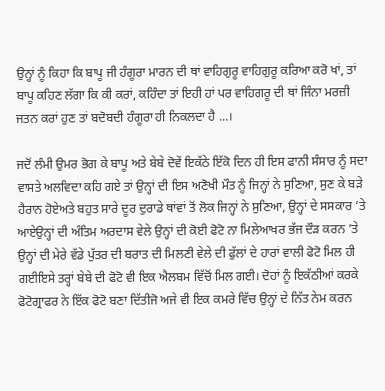ਉਨ੍ਹਾਂ ਨੂੰ ਕਿਹਾ ਕਿ ਬਾਪੂ ਜੀ ਹੰਗੂਰਾ ਮਾਰਨ ਦੀ ਥਾਂ ਵਾਹਿਗੁਰੂ ਵਾਹਿਗੁਰੂ ਕਰਿਆ ਕਰੋ ਖਾਂ, ਤਾਂ ਬਾਪੂ ਕਹਿਣ ਲੱਗਾ ਕਿ ਕੀ ਕਰਾਂ, ਕਹਿੰਦਾ ਤਾਂ ਇਹੀ ਹਾਂ ਪਰ ਵਾਹਿਗਰੂ ਦੀ ਥਾਂ ਜਿੰਨਾ ਮਰਜ਼ੀ ਜਤਨ ਕਰਾਂ ਹੁਣ ਤਾਂ ਬਦੋਬਦੀ ਹੰਗੂਰਾ ਹੀ ਨਿਕਲਦਾ ਹੈ ...।

ਜਦੋਂ ਲੰਮੀ ਉਮਰ ਭੋਗ ਕੇ ਬਾਪੂ ਅਤੇ ਬੇਬੇ ਦੋਵੇਂ ਇਕੱਠੇ ਇੱਕੋ ਦਿਨ ਹੀ ਇਸ ਫਾਨੀ ਸੰਸਾਰ ਨੂੰ ਸਦਾ ਵਾਸਤੇ ਅਲਵਿਦਾ ਕਹਿ ਗਏ ਤਾਂ ਉਨ੍ਹਾਂ ਦੀ ਇਸ ਅਣੋਖੀ ਮੌਤ ਨੂੰ ਜਿਨ੍ਹਾਂ ਨੇ ਸੁਣਿਆ, ਸੁਣ ਕੇ ਬੜੇ ਹੈਰਾਨ ਹੋਏਅਤੇ ਬਹੁਤ ਸਾਰੇ ਦੂਰ ਦੁਰਾਡੇ ਥਾਂਵਾਂ ਤੋਂ ਲੋਕ ਜਿਨ੍ਹਾਂ ਨੇ ਸੁਣਿਆ, ਉਨ੍ਹਾਂ ਦੇ ਸਸਕਾਰ ’ਤੇ ਆਏਉਨ੍ਹਾਂ ਦੀ ਅੰਤਿਮ ਅਰਦਾਸ ਵੇਲੇ ਉਨ੍ਹਾਂ ਦੀ ਕੋਈ ਫੋਟੋ ਨਾ ਮਿਲੇਆਖਰ ਭੱਜ ਦੌੜ ਕਰਨ ’ਤੇ ਉਨ੍ਹਾਂ ਦੀ ਮੇਰੇ ਵੱਡੇ ਪੁੱਤਰ ਦੀ ਬਰਾਤ ਦੀ ਮਿਲਣੀ ਵੇਲੇ ਦੀ ਫੁੱਲਾਂ ਦੇ ਹਾਰਾਂ ਵਾਲੀ ਫੋਟੋ ਮਿਲ ਹੀ ਗਈਇਸੇ ਤਰ੍ਹਾਂ ਬੇਬੇ ਦੀ ਫੋਟੋ ਵੀ ਇਕ ਐਲਬਮ ਵਿੱਚੋਂ ਮਿਲ ਗਈ। ਦੋਹਾਂ ਨੂੰ ਇਕੱਠੀਆਂ ਕਰਕੇ ਫੋਟੋਗ੍ਰਾਫਰ ਨੇ ਇੱਕ ਫੋਟੋ ਬਣਾ ਦਿੱਤੀਜੋ ਅਜੇ ਵੀ ਇਕ ਕਮਰੇ ਵਿੱਚ ਉਨ੍ਹਾਂ ਦੇ ਨਿੱਤ ਨੇਮ ਕਰਨ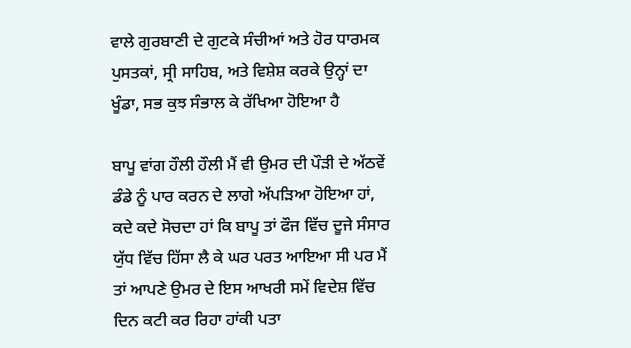ਵਾਲੇ ਗੁਰਬਾਣੀ ਦੇ ਗੁਟਕੇ ਸੰਚੀਆਂ ਅਤੇ ਹੋਰ ਧਾਰਮਕ ਪੁਸਤਕਾਂ, ਸ੍ਰੀ ਸਾਹਿਬ, ਅਤੇ ਵਿਸ਼ੇਸ਼ ਕਰਕੇ ਉਨ੍ਹਾਂ ਦਾ ਖੂੰਡਾ, ਸਭ ਕੁਝ ਸੰਭਾਲ ਕੇ ਰੱਖਿਆ ਹੋਇਆ ਹੈ

ਬਾਪੂ ਵਾਂਗ ਹੌਲੀ ਹੌਲੀ ਮੈਂ ਵੀ ਉਮਰ ਦੀ ਪੌੜੀ ਦੇ ਅੱਠਵੇਂ ਡੰਡੇ ਨੂੰ ਪਾਰ ਕਰਨ ਦੇ ਲਾਗੇ ਅੱਪੜਿਆ ਹੋਇਆ ਹਾਂ, ਕਦੇ ਕਦੇ ਸੋਚਦਾ ਹਾਂ ਕਿ ਬਾਪੂ ਤਾਂ ਫੌਜ ਵਿੱਚ ਦੂਜੇ ਸੰਸਾਰ ਯੁੱਧ ਵਿੱਚ ਹਿੱਸਾ ਲੈ ਕੇ ਘਰ ਪਰਤ ਆਇਆ ਸੀ ਪਰ ਮੈਂ ਤਾਂ ਆਪਣੇ ਉਮਰ ਦੇ ਇਸ ਆਖਰੀ ਸਮੇਂ ਵਿਦੇਸ਼ ਵਿੱਚ ਦਿਨ ਕਟੀ ਕਰ ਰਿਹਾ ਹਾਂਕੀ ਪਤਾ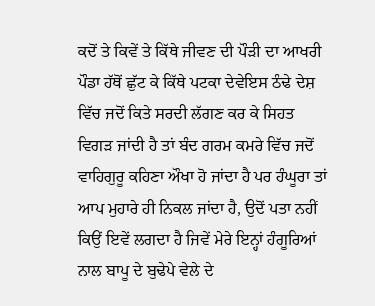ਕਦੋਂ ਤੇ ਕਿਵੇਂ ਤੇ ਕਿੱਥੇ ਜੀਵਣ ਦੀ ਪੌੜੀ ਦਾ ਆਖਰੀ ਪੌਡਾ ਹੱਥੋਂ ਛੁੱਟ ਕੇ ਕਿੱਥੇ ਪਟਕਾ ਦੇਵੇਇਸ ਠੰਢੇ ਦੇਸ਼ ਵਿੱਚ ਜਦੋਂ ਕਿਤੇ ਸਰਦੀ ਲੱਗਣ ਕਰ ਕੇ ਸਿਹਤ ਵਿਗੜ ਜਾਂਦੀ ਹੈ ਤਾਂ ਬੰਦ ਗਰਮ ਕਮਰੇ ਵਿੱਚ ਜਦੋਂ ਵਾਹਿਗੁਰੂ ਕਹਿਣਾ ਔਖਾ ਹੋ ਜਾਂਦਾ ਹੈ ਪਰ ਹੰਘੂਰਾ ਤਾਂ ਆਪ ਮੁਹਾਰੇ ਹੀ ਨਿਕਲ ਜਾਂਦਾ ਹੈ, ਉਦੋਂ ਪਤਾ ਨਹੀਂ ਕਿਉਂ ਇਵੇਂ ਲਗਦਾ ਹੈ ਜਿਵੇਂ ਮੇਰੇ ਇਨ੍ਹਾਂ ਹੰਗੂਰਿਆਂ ਨਾਲ ਬਾਪੂ ਦੇ ਬੁਢੇਪੇ ਵੇਲੇ ਦੇ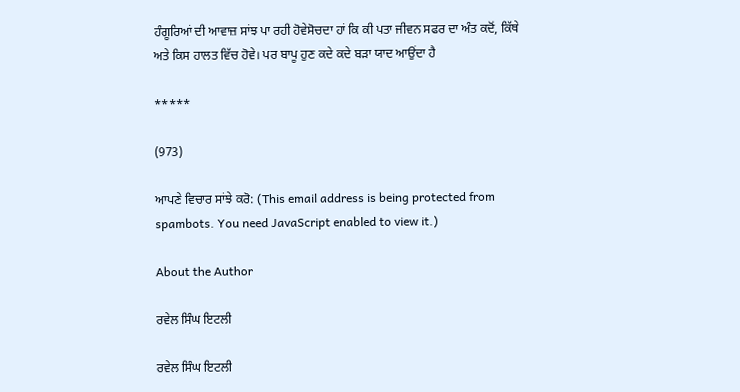ਹੰਗੂਰਿਆਂ ਦੀ ਆਵਾਜ਼ ਸਾਂਝ ਪਾ ਰਹੀ ਹੋਵੇਸੋਚਦਾ ਹਾਂ ਕਿ ਕੀ ਪਤਾ ਜੀਵਨ ਸਫਰ ਦਾ ਅੰਤ ਕਦੋਂ, ਕਿੱਥੇ ਅਤੇ ਕਿਸ ਹਾਲਤ ਵਿੱਚ ਹੋਵੇ। ਪਰ ਬਾਪੂ ਹੁਣ ਕਦੇ ਕਦੇ ਬੜਾ ਯਾਦ ਆਉਂਦਾ ਹੈ

*****

(973)

ਆਪਣੇ ਵਿਚਾਰ ਸਾਂਝੇ ਕਰੋ: (This email address is being protected from spambots. You need JavaScript enabled to view it.)

About the Author

ਰਵੇਲ ਸਿੰਘ ਇਟਲੀ

ਰਵੇਲ ਸਿੰਘ ਇਟਲੀ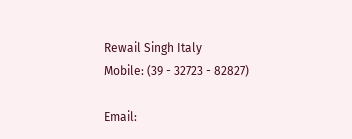Rewail Singh Italy
Mobile: (39 - 32723 - 82827)

Email: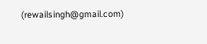(rewailsingh@gmail.com)